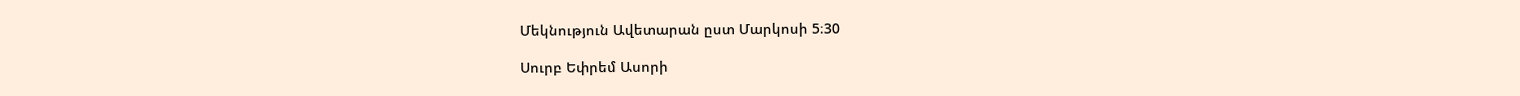Մեկնություն Ավետարան ըստ Մարկոսի 5։30

Սուրբ Եփրեմ Ասորի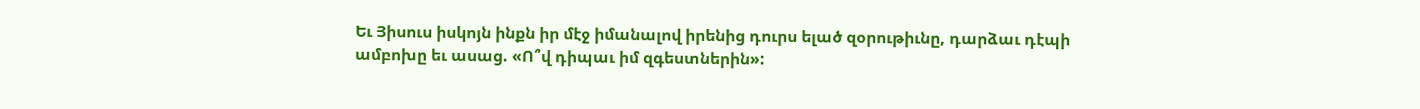Եւ Յիսուս իսկոյն ինքն իր մէջ իմանալով իրենից դուրս ելած զօրութիւնը, դարձաւ դէպի ամբոխը եւ ասաց. «Ո՞վ դիպաւ իմ զգեստներին»: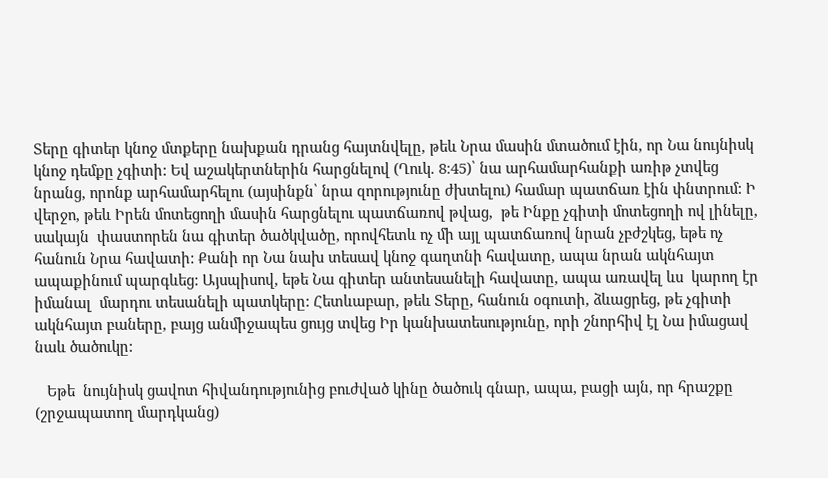Տերը գիտեր կնոջ մտքերը նախքան դրանց հայտնվելը, թեև Նրա մասին մտածում էին, որ Նա նույնիսկ կնոջ դեմքը չգիտի: Եվ աշակերտներին հարցնելով (Ղուկ. 8։45)՝ նա արհամարհանքի առիթ չտվեց նրանց, որոնք արհամարհելու (այսինքն՝ նրա զորությունը ժխտելու) համար պատճառ էին փնտրում: Ի վերջո, թեև Իրեն մոտեցողի մասին հարցնելու պատճառով թվաց,  թե Ինքը չգիտի մոտեցողի ով լինելը, սակայն  փաստորեն նա գիտեր ծածկվածը, որովհետև ոչ մի այլ պատճառով նրան չբժշկեց, եթե ոչ  հանուն Նրա հավատի: Քանի որ Նա նախ տեսավ կնոջ գաղտնի հավատը, ապա նրան ակնհայտ ապաքինում պարգևեց: Այսպիսով, եթե Նա գիտեր անտեսանելի հավատը, ապա առավել ևս  կարող էր իմանալ  մարդու տեսանելի պատկերը: Հետևաբար, թեև Տերը, հանուն օգուտի, ձևացրեց, թե չգիտի ակնհայտ բաները, բայց անմիջապես ցույց տվեց Իր կանխատեսությունը, որի շնորհիվ էլ Նա իմացավ նաև ծածուկը:

   Եթե  նույնիսկ ցավոտ հիվանդությունից բուժված կինը ծածուկ գնար, ապա, բացի այն, որ հրաշքը (շրջապատող մարդկանց)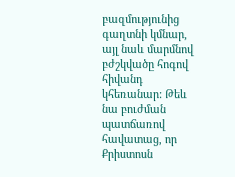բազմությունից գաղտնի կմնար, այլ նաև մարմնով բժշկվածը հոգով հիվանդ կհեռանար: Թեև նա բուժման պատճառով հավատաց, որ Քրիստոսն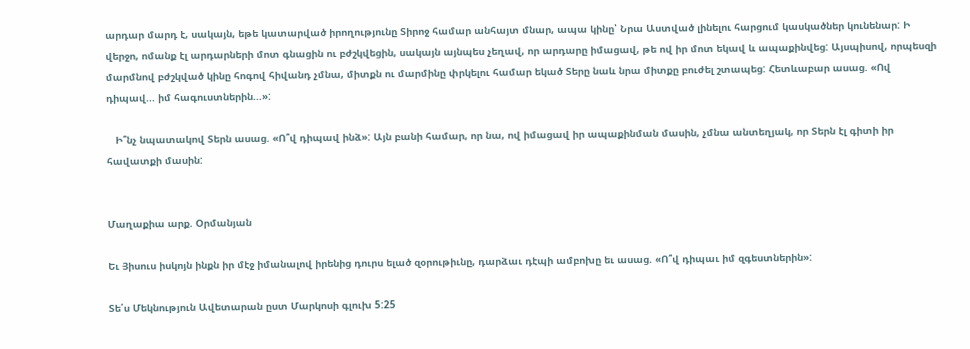արդար մարդ է, սակայն, եթե կատարված իրողությունը Տիրոջ համար անհայտ մնար, ապա կինը՝ Նրա Աստված լինելու հարցում կասկածներ կունենար: Ի վերջո, ոմանք էլ արդարների մոտ գնացին ու բժշկվեցին, սակայն այնպես չեղավ, որ արդարը իմացավ, թե ով իր մոտ եկավ և ապաքինվեց: Այսպիսով, որպեսզի մարմնով բժշկված կինը հոգով հիվանդ չմնա, միտքն ու մարմինը փրկելու համար եկած Տերը նաև նրա միտքը բուժել շտապեց: Հետևաբար ասաց. «Ով դիպավ... իմ հագուստներին...»:

   Ի՞նչ նպատակով Տերն ասաց. «Ո՞վ դիպավ ինձ»: Այն բանի համար, որ նա, ով իմացավ իր ապաքինման մասին, չմնա անտեղյակ, որ Տերն էլ գիտի իր հավատքի մասին:


Մաղաքիա արք. Օրմանյան

Եւ Յիսուս իսկոյն ինքն իր մէջ իմանալով իրենից դուրս ելած զօրութիւնը, դարձաւ դէպի ամբոխը եւ ասաց. «Ո՞վ դիպաւ իմ զգեստներին»:

Տե՛ս Մեկնություն Ավետարան ըստ Մարկոսի գլուխ 5:25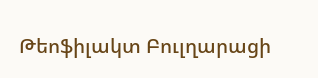Թեոֆիլակտ Բուլղարացի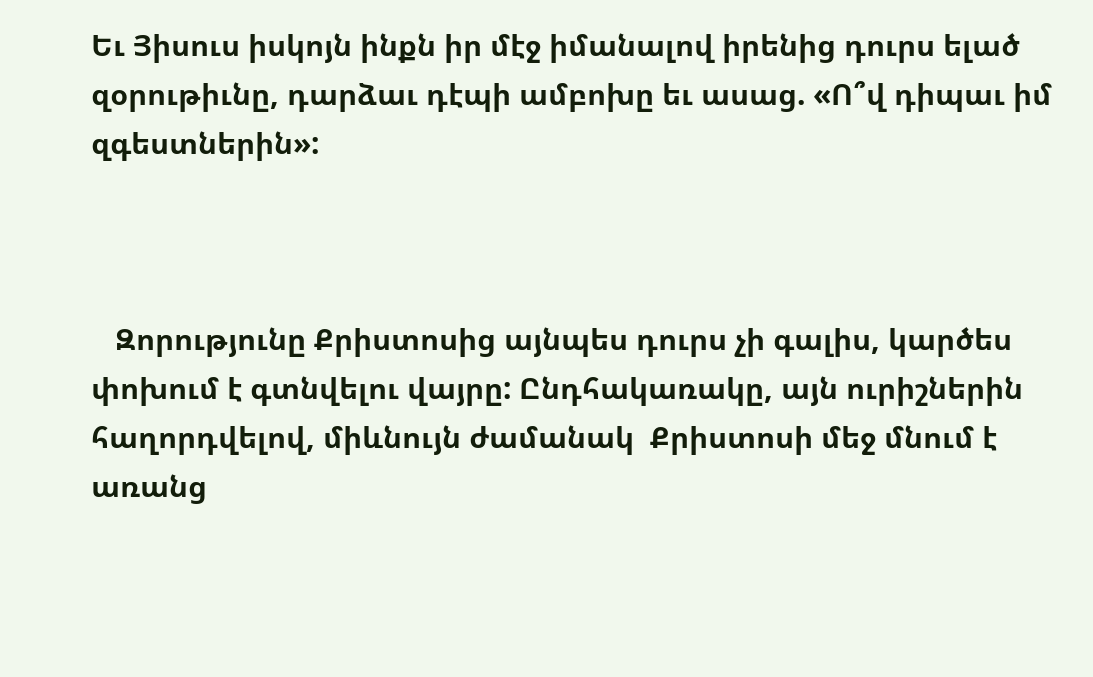Եւ Յիսուս իսկոյն ինքն իր մէջ իմանալով իրենից դուրս ելած զօրութիւնը, դարձաւ դէպի ամբոխը եւ ասաց. «Ո՞վ դիպաւ իմ զգեստներին»:



   Զորությունը Քրիստոսից այնպես դուրս չի գալիս, կարծես փոխում է գտնվելու վայրը: Ընդհակառակը, այն ուրիշներին հաղորդվելով, միևնույն ժամանակ  Քրիստոսի մեջ մնում է առանց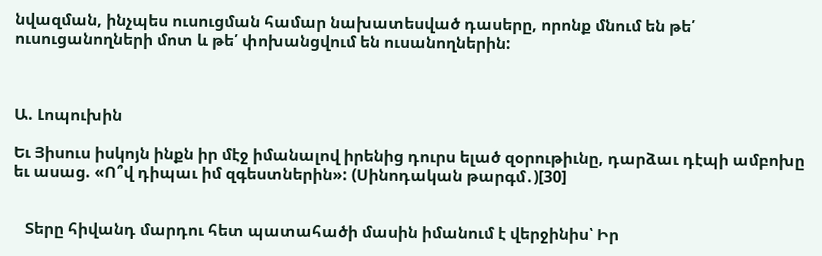նվազման, ինչպես ուսուցման համար նախատեսված դասերը, որոնք մնում են թե՛ ուսուցանողների մոտ և թե՛ փոխանցվում են ուսանողներին:



Ա. Լոպուխին

Եւ Յիսուս իսկոյն ինքն իր մէջ իմանալով իրենից դուրս ելած զօրութիւնը, դարձաւ դէպի ամբոխը եւ ասաց. «Ո՞վ դիպաւ իմ զգեստներին»: (Սինոդական թարգմ․)[30]


   Տերը հիվանդ մարդու հետ պատահածի մասին իմանում է վերջինիս՝ Իր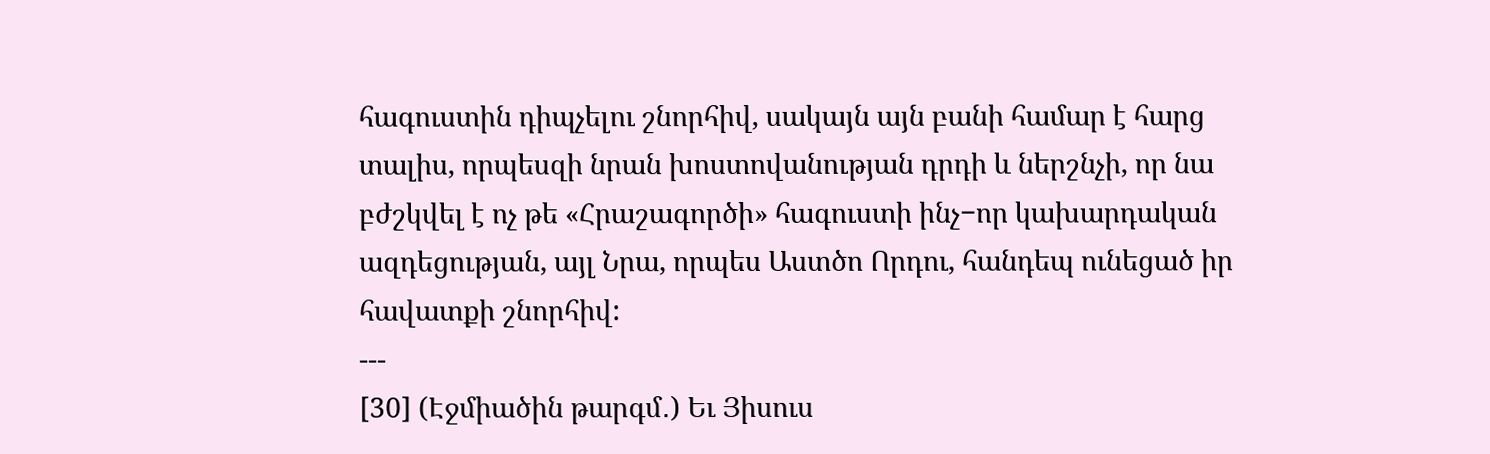հագուստին դիպչելու շնորհիվ, սակայն այն բանի համար է հարց տալիս, որպեսզի նրան խոստովանության դրդի և ներշնչի, որ նա բժշկվել է ոչ թե «Հրաշագործի» հագուստի ինչ−որ կախարդական ազդեցության, այլ Նրա, որպես Աստծո Որդու, հանդեպ ունեցած իր հավատքի շնորհիվ:
---
[30] (Էջմիածին թարգմ․) Եւ Յիսուս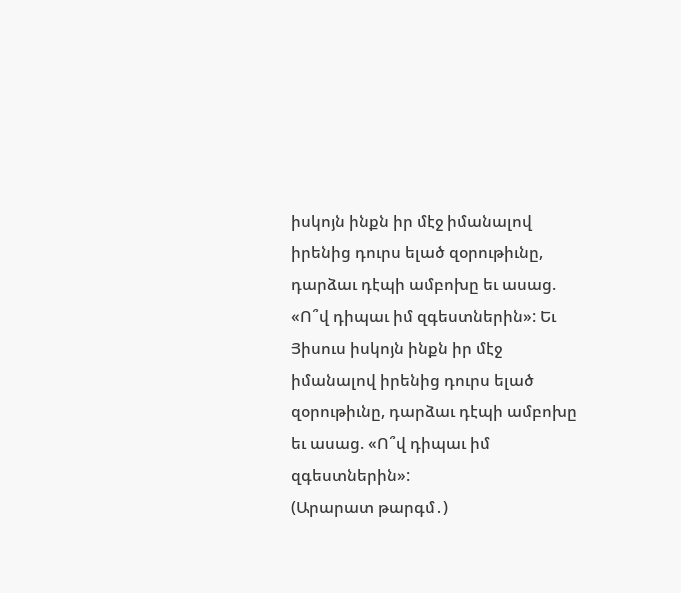իսկոյն ինքն իր մէջ իմանալով իրենից դուրս ելած զօրութիւնը, դարձաւ դէպի ամբոխը եւ ասաց. «Ո՞վ դիպաւ իմ զգեստներին»: Եւ Յիսուս իսկոյն ինքն իր մէջ իմանալով իրենից դուրս ելած զօրութիւնը, դարձաւ դէպի ամբոխը եւ ասաց. «Ո՞վ դիպաւ իմ զգեստներին»:
(Արարատ թարգմ․)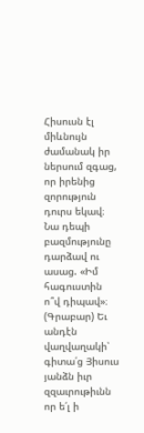Հիսուսն էլ միևնույն ժամանակ իր ներսում զգաց, որ իրենից զորություն դուրս եկավ։ Նա դեպի բազմությունը դարձավ ու ասաց. «Իմ հագուստին ո՞վ դիպավ»։
(Գրաբար) Եւ անդէն վաղվաղակի՝ գիտա՛ց Յիսուս յանձն իւր զզաւրութիւնն որ ե՛լ ի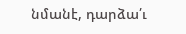նմանէ, դարձա՛ւ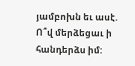յամբոխն եւ ասէ. Ո՞վ մերձեցաւ ի հանդերձս իմ: